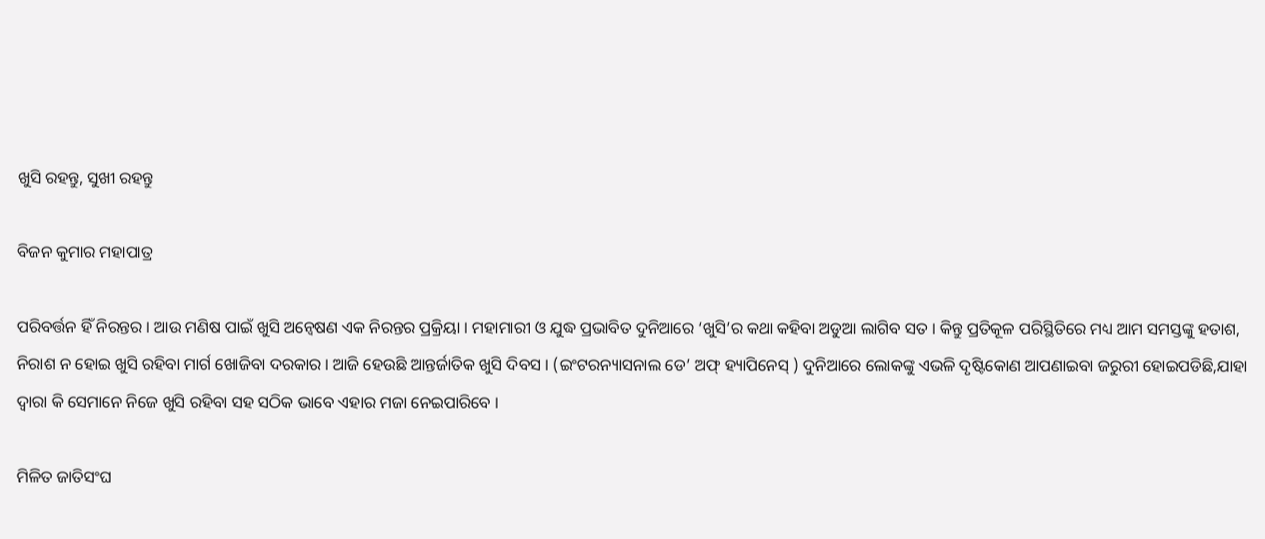ଖୁସି ରହନ୍ତୁ, ସୁଖୀ ରହନ୍ତୁ

ବିଜନ କୁମାର ମହାପାତ୍ର

ପରିବର୍ତ୍ତନ ହିଁ ନିରନ୍ତର । ଆଉ ମଣିଷ ପାଇଁ ଖୁସି ଅନ୍ୱେଷଣ ଏକ ନିରନ୍ତର ପ୍ରକ୍ରିୟା । ମହାମାରୀ ଓ ଯୁଦ୍ଧ ପ୍ରଭାବିତ ଦୁନିଆରେ ‘ଖୁସି’ର କଥା କହିବା ଅଡୁଆ ଲାଗିବ ସତ । କିନ୍ତୁ ପ୍ରତିକୂଳ ପରିସ୍ଥିତିରେ ମଧ୍ୟ ଆମ ସମସ୍ତଙ୍କୁ ହତାଶ, ନିରାଶ ନ ହୋଇ ଖୁସି ରହିବା ମାର୍ଗ ଖୋଜିବା ଦରକାର । ଆଜି ହେଉଛି ଆନ୍ତର୍ଜାତିକ ଖୁସି ଦିବସ । (ଇଂଟରନ୍ୟାସନାଲ ଡେ’ ଅଫ୍ ହ୍ୟାପିନେସ୍ ) ଦୁନିଆରେ ଲୋକଙ୍କୁ ଏଭଳି ଦୃଷ୍ଟିକୋଣ ଆପଣାଇବା ଜରୁରୀ ହୋଇପଡିଛି,ଯାହା ଦ୍ୱାରା କି ସେମାନେ ନିଜେ ଖୁସି ରହିବା ସହ ସଠିକ ଭାବେ ଏହାର ମଜା ନେଇପାରିବେ ।

ମିଳିତ ଜାତିସଂଘ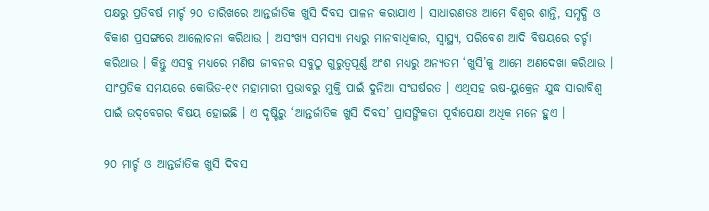ପକ୍ଷରୁ ପ୍ରତିବର୍ଷ ମାର୍ଚ୍ଚ ୨୦ ତାରିଖରେ ଆନ୍ତର୍ଜାତିକ ଖୁସି ଦିବସ ପାଳନ କରାଯାଏ । ସାଧାରଣତଃ ଆମେ ବିଶ୍ୱର ଶାନ୍ତି, ସମୃଦ୍ଧି ଓ ବିକାଶ ପ୍ରସଙ୍ଗରେ ଆଲୋଚନା କରିଥାଉ । ଅସଂଖ୍ୟ ସମସ୍ୟା ମଧ୍ୟରୁ ମାନବାଧିକାର, ସ୍ୱାସ୍ଥ୍ୟ, ପରିବେଶ ଆଦି ବିଷୟରେ ଚର୍ଚ୍ଚା କରିଥାଉ । କିନ୍ତୁ ଏସବୁ ମଧ୍ୟରେ ମଣିଷ ଜୀବନର ସବୁଠୁ ଗୁରୁତ୍ୱପୂର୍ଣ୍ଣ ଅଂଶ ମଧ୍ୟରୁ ଅନ୍ୟତମ ‘ଖୁସି’କୁ ଆମେ ଅଣଦେଖା କରିଥାଉ । ସାଂପ୍ରତିକ ସମୟରେ କୋଭିଡ-୧୯ ମହାମାରୀ ପ୍ରଭାବରୁ ମୁକ୍ତି ପାଇଁ ଦୁନିଆ ସଂଘର୍ଷରତ । ଏଥିସହ ଋଷ-ୟୁକ୍ରେନ ଯୁଦ୍ଧ ସାରାବିଶ୍ୱ ପାଇଁ ଉଦ୍‌ବେଗର ବିଷୟ ହୋଇଛି । ଏ ଦୃଷ୍ଟିରୁ ‘ଆନ୍ତର୍ଜାତିକ ଖୁସି ଦିବସ’ ପ୍ରାସଙ୍ଗିକତା ପୂର୍ବାପେକ୍ଷା ଅଧିକ ମନେ ହୁଏ ।

୨୦ ମାର୍ଚ୍ଚ ଓ ଆନ୍ତର୍ଜାତିକ ଖୁସି ଦିବସ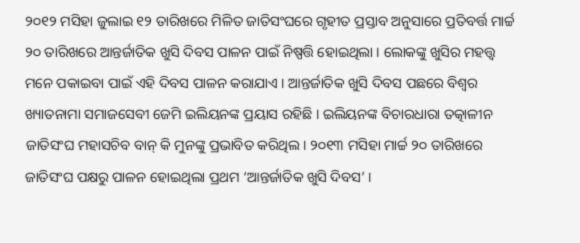୨୦୧୨ ମସିହା ଜୁଲାଇ ୧୨ ତାରିଖରେ ମିଳିତ ଜାତିସଂଘରେ ଗୃହୀତ ପ୍ରସ୍ତାବ ଅନୁସାରେ ପ୍ରତିବର୍ତ୍ତ ମାର୍ଚ୍ଚ ୨୦ ତାରିଖରେ ଆନ୍ତର୍ଜାତିକ ଖୁସି ଦିବସ ପାଳନ ପାଇଁ ନିଷ୍ପତ୍ତି ହୋଇଥିଲା । ଲୋକଙ୍କୁ ଖୁସିର ମହତ୍ତ୍ୱ ମନେ ପକାଇବା ପାଇଁ ଏହି ଦିବସ ପାଳନ କରାଯାଏ । ଆନ୍ତର୍ଜାତିକ ଖୁସି ଦିବସ ପଛରେ ବିଶ୍ୱର ଖ୍ୟାତନାମା ସମାଜସେବୀ ଜେମି ଇଲିୟନଙ୍କ ପ୍ରୟାସ ରହିଛି । ଇଲିୟନଙ୍କ ବିଚାରଧାରା ତତ୍କାଳୀନ ଜାତିସଂଘ ମହାସଚିବ ବାନ୍ କି ମୁନଙ୍କୁ ପ୍ରଭାବିତ କରିଥିଲ। ୨୦୧୩ ମସିହା ମାର୍ଚ୍ଚ ୨୦ ତାରିଖରେ ଜାତିସଂଘ ପକ୍ଷରୁ ପାଳନ ହୋଇଥିଲା ପ୍ରଥମ ‘ଆନ୍ତର୍ଜାତିକ ଖୁସି ଦିବସ’ ।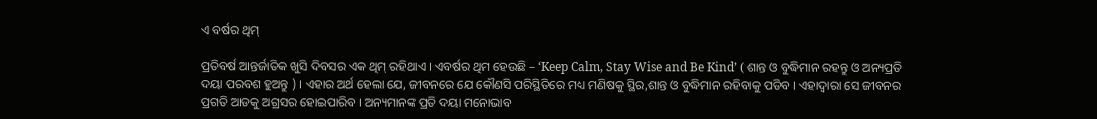ଏ ବର୍ଷର ଥିମ୍

ପ୍ରତିବର୍ଷ ଆନ୍ତର୍ଜାତିକ ଖୁସି ଦିବସର ଏକ ଥିମ୍ ରହିଥାଏ । ଏବର୍ଷର ଥିମ ହେଉଛି – ‘Keep Calm, Stay Wise and Be Kind’ ( ଶାନ୍ତ ଓ ବୁଦ୍ଧିମାନ ରହନ୍ତୁ ଓ ଅନ୍ୟପ୍ରତି ଦୟା ପରବଶ ହୁଅନ୍ତୁ ) । ଏହାର ଅର୍ଥ ହେଲା ଯେ, ଜୀବନରେ ଯେ କୌଣସି ପରିସ୍ଥିତିରେ ମଧ୍ୟ ମଣିଷକୁ ସ୍ଥିର,ଶାନ୍ତ ଓ ବୁଦ୍ଧିମାନ ରହିବାକୁ ପଡିବ । ଏହାଦ୍ୱାରା ସେ ଜୀବନର ପ୍ରଗତି ଆଡକୁ ଅଗ୍ରସର ହୋଇପାରିବ । ଅନ୍ୟମାନଙ୍କ ପ୍ରତି ଦୟା ମନୋଭାବ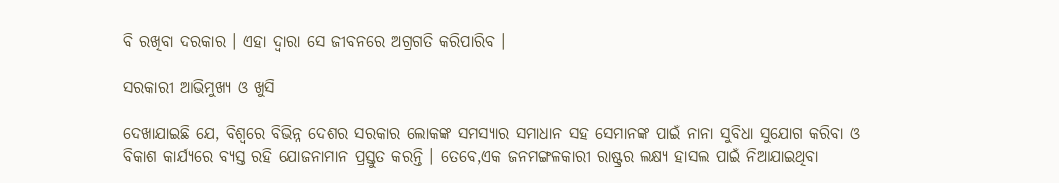ବି ରଖିବା ଦରକାର । ଏହା ଦ୍ୱାରା ସେ ଜୀବନରେ ଅଗ୍ରଗତି କରିପାରିବ ।

ସରକାରୀ ଆଭିମୁଖ୍ୟ ଓ ଖୁସି

ଦେଖାଯାଇଛି ଯେ, ବିଶ୍ୱରେ ବିଭିନ୍ନ ଦେଶର ସରକାର ଲୋକଙ୍କ ସମସ୍ୟାର ସମାଧାନ ସହ ସେମାନଙ୍କ ପାଇଁ ନାନା ସୁବିଧା ସୁଯୋଗ କରିବା ଓ ବିକାଶ କାର୍ଯ୍ୟରେ ବ୍ୟସ୍ତ ରହି ଯୋଜନାମାନ ପ୍ରସ୍ତୁତ କରନ୍ତି । ତେବେ,ଏକ ଜନମଙ୍ଗଳକାରୀ ରାଷ୍ଟ୍ରର ଲକ୍ଷ୍ୟ ହାସଲ ପାଇଁ ନିଆଯାଇଥିବା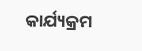କାର୍ଯ୍ୟକ୍ରମ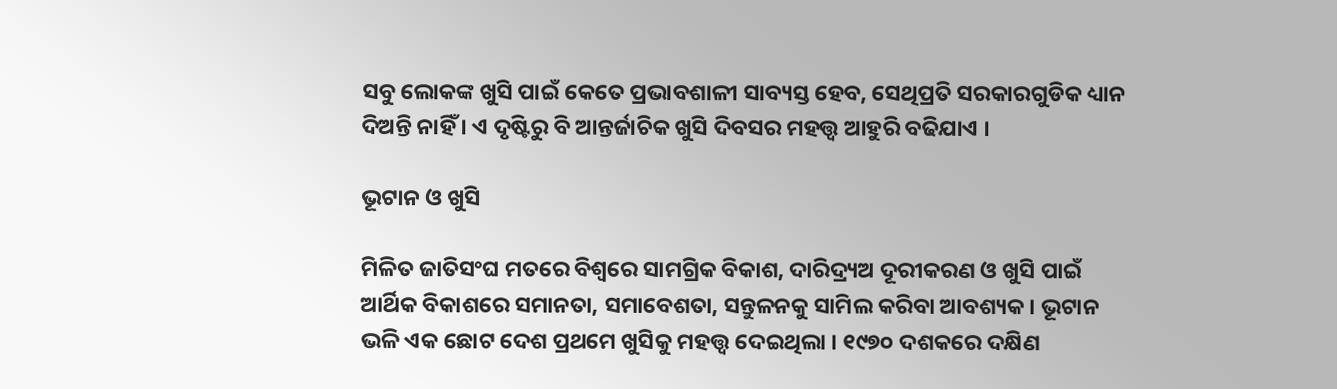ସବୁ ଲୋକଙ୍କ ଖୁସି ପାଇଁ କେତେ ପ୍ରଭାବଶାଳୀ ସାବ୍ୟସ୍ତ ହେବ, ସେଥିପ୍ରତି ସରକାରଗୁଡିକ ଧ୍ୟାନ ଦିଅନ୍ତି ନାହିଁ । ଏ ଦୃଷ୍ଟିରୁ ବି ଆନ୍ତର୍ଜାଚିକ ଖୁସି ଦିବସର ମହତ୍ତ୍ୱ ଆହୁରି ବଢିଯାଏ ।

ଭୂଟାନ ଓ ଖୁସି

ମିଳିତ ଜାତିସଂଘ ମତରେ ବିଶ୍ୱରେ ସାମଗ୍ରିକ ବିକାଶ, ଦାରିଦ୍ର୍ୟଅ ଦୂରୀକରଣ ଓ ଖୁସି ପାଇଁ ଆର୍ଥିକ ବିକାଶରେ ସମାନତା, ସମାବେଶତା, ସନ୍ତୁଳନକୁ ସାମିଲ କରିବା ଆବଶ୍ୟକ । ଭୂଟାନ ଭଳି ଏକ ଛୋଟ ଦେଶ ପ୍ରଥମେ ଖୁସିକୁ ମହତ୍ତ୍ୱ ଦେଇଥିଲା । ୧୯୭୦ ଦଶକରେ ଦକ୍ଷିଣ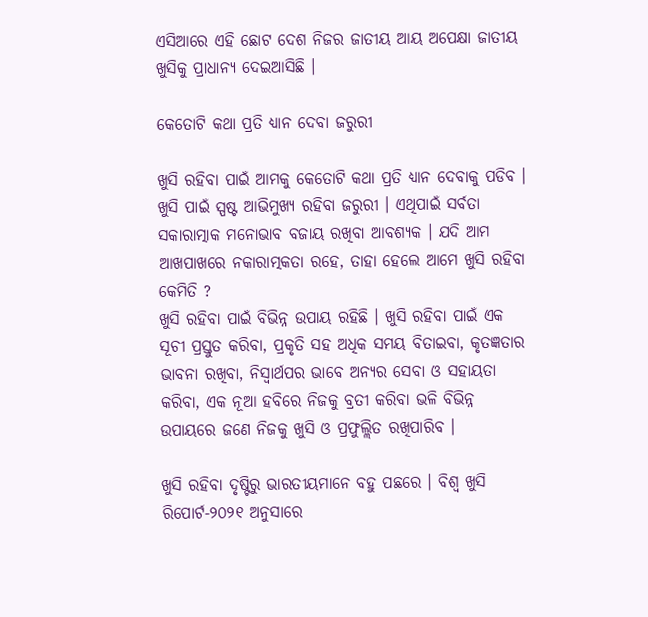ଏସିଆରେ ଏହି ଛୋଟ ଦେଶ ନିଜର ଜାତୀୟ ଆୟ ଅପେକ୍ଷା ଜାତୀୟ ଖୁସିକୁ ପ୍ରାଧାନ୍ୟ ଦେଇଆସିଛି ।

କେତୋଟି କଥା ପ୍ରତି ଧ୍ୟାନ ଦେବା ଜରୁରୀ

ଖୁସି ରହିବା ପାଇଁ ଆମକୁ କେତୋଟି କଥା ପ୍ରତି ଧ୍ୟାନ ଦେବାକୁ ପଡିବ । ଖୁସି ପାଇଁ ସ୍ପଷ୍ଟ ଆଭିମୁଖ୍ୟ ରହିବା ଜରୁରୀ । ଏଥିପାଇଁ ସର୍ବତା ସକାରାତ୍ମାକ ମନୋଭାବ ବଜାୟ ରଖିବା ଆବଶ୍ୟକ । ଯଦି ଆମ ଆଖପାଖରେ ନକାରାତ୍ମକତା ରହେ, ତାହା ହେଲେ ଆମେ ଖୁସି ରହିବା କେମିତି ?
ଖୁସି ରହିବା ପାଇଁ ବିଭିନ୍ନ ଉପାୟ ରହିଛି । ଖୁସି ରହିବା ପାଇଁ ଏକ ସୂଚୀ ପ୍ରସ୍ତୁତ କରିବା, ପ୍ରକୃତି ସହ ଅଧିକ ସମୟ ବିତାଇବା, କୃତଜ୍ଞତାର ଭାବନା ରଖିବା, ନିସ୍ୱାର୍ଥପର ଭାବେ ଅନ୍ୟର ସେବା ଓ ସହାୟତା କରିବା, ଏକ ନୂଆ ହବିରେ ନିଜକୁ ବ୍ରତୀ କରିବା ଭଳି ବିଭିନ୍ନ ଉପାୟରେ ଜଣେ ନିଜକୁ ଖୁସି ଓ ପ୍ରଫୁଲ୍ଲିତ ରଖିପାରିବ ।

ଖୁସି ରହିବା ଦୃଷ୍ଟିରୁ ଭାରତୀୟମାନେ ବହୁ ପଛରେ । ବିଶ୍ୱ ଖୁସି ରିପୋର୍ଟ-୨୦୨୧ ଅନୁସାରେ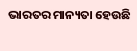ଭାରତର ମାନ୍ୟତା ହେଉଛି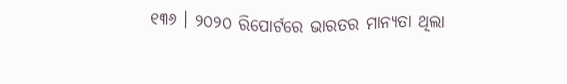୧୩୬ । ୨୦୨୦ ରିପୋର୍ଟରେ ଭାରତର ମାନ୍ୟତା ଥିଲା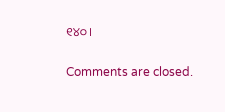୧୪୦ ।

Comments are closed.